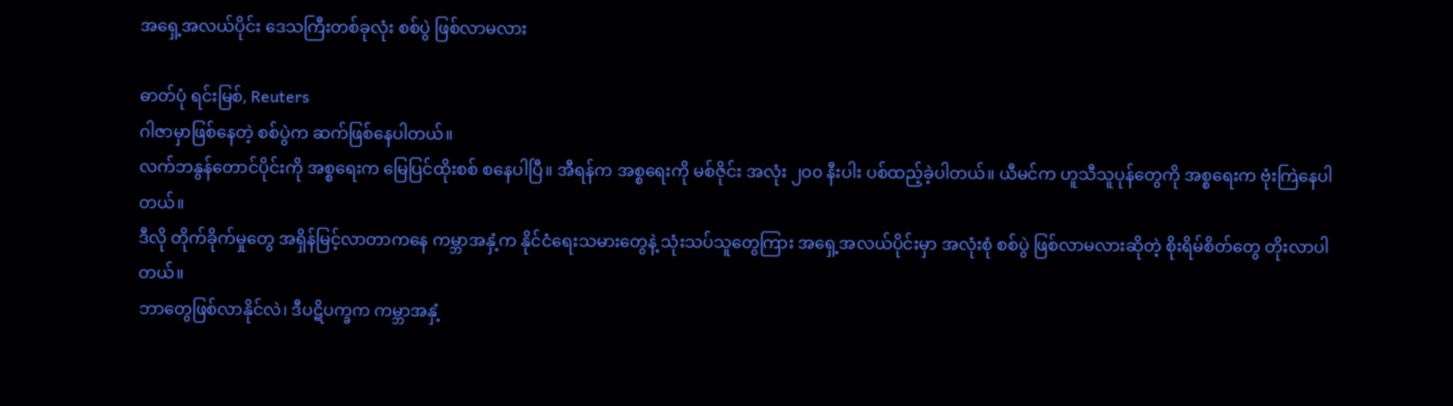အရှေ့အလယ်ပိုင်း ဒေသကြီးတစ်ခုလုံး စစ်ပွဲ ဖြစ်လာမလား

ဓာတ်ပုံ ရင်းမြစ်, Reuters
ဂါဇာမှာဖြစ်နေတဲ့ စစ်ပွဲက ဆက်ဖြစ်နေပါတယ်။
လက်ဘနွန်တောင်ပိုင်းကို အစ္စရေးက မြေပြင်ထိုးစစ် စနေပါပြီ။ အီရန်က အစ္စရေးကို မစ်ဇိုင်း အလုံး ၂၀၀ နီးပါး ပစ်ထည့်ခဲ့ပါတယ်။ ယီမင်က ဟူသီသူပုန်တွေကို အစ္စရေးက ဗုံးကြဲနေပါတယ်။
ဒီလို တိုက်ခိုက်မှုတွေ အရှိန်မြင့်လာတာကနေ ကမ္ဘာအနှံ့က နိုင်ငံရေးသမားတွေနဲ့ သုံးသပ်သူတွေကြား အရှေ့အလယ်ပိုင်းမှာ အလုံးစုံ စစ်ပွဲ ဖြစ်လာမလားဆိုတဲ့ စိုးရိမ်စိတ်တွေ တိုးလာပါတယ်။
ဘာတွေဖြစ်လာနိုင်လဲ၊ ဒီပဋိပက္ခက ကမ္ဘာအနှံ့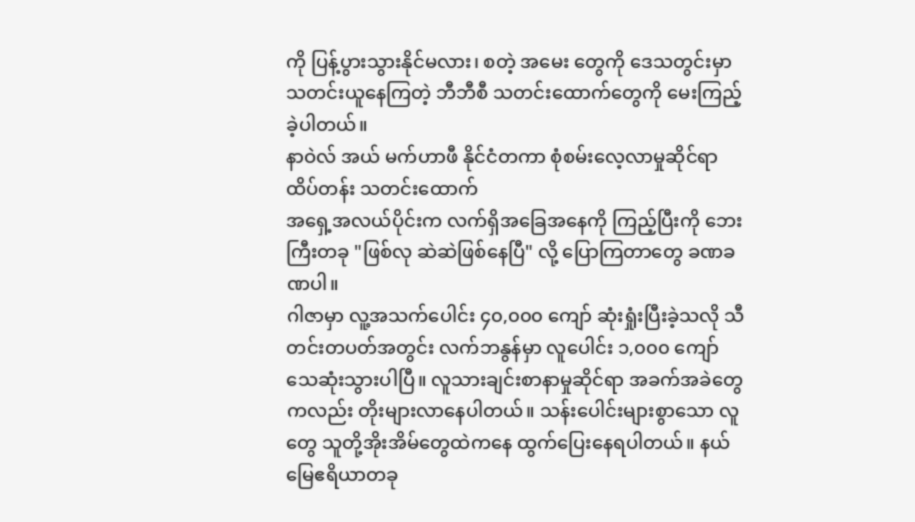ကို ပြန့်ပွားသွားနိုင်မလား၊ စတဲ့ အမေး တွေကို ဒေသတွင်းမှာ သတင်းယူနေကြတဲ့ ဘီဘီစီ သတင်းထောက်တွေကို မေးကြည့်ခဲ့ပါတယ်။
နာဝဲလ် အယ် မက်ဟာဖီ နိုင်ငံတကာ စုံစမ်းလေ့လာမှုဆိုင်ရာ ထိပ်တန်း သတင်းထောက်
အရှေ့အလယ်ပိုင်းက လက်ရှိအခြေအနေကို ကြည့်ပြီးကို ဘေးကြီးတခု "ဖြစ်လု ဆဲဆဲဖြစ်နေပြီ" လို့ ပြောကြတာတွေ ခဏခဏပါ။
ဂါဇာမှာ လူ့အသက်ပေါင်း ၄၀,၀၀၀ ကျော် ဆုံးရှုံးပြီးခဲ့သလို သီတင်းတပတ်အတွင်း လက်ဘနွန်မှာ လူပေါင်း ၁,၀၀၀ ကျော် သေဆုံးသွားပါပြီ။ လူသားချင်းစာနာမှုဆိုင်ရာ အခက်အခဲတွေကလည်း တိုးများလာနေပါတယ်။ သန်းပေါင်းများစွာသော လူတွေ သူတို့အိုးအိမ်တွေထဲကနေ ထွက်ပြေးနေရပါတယ်။ နယ်မြေဧရိယာတခု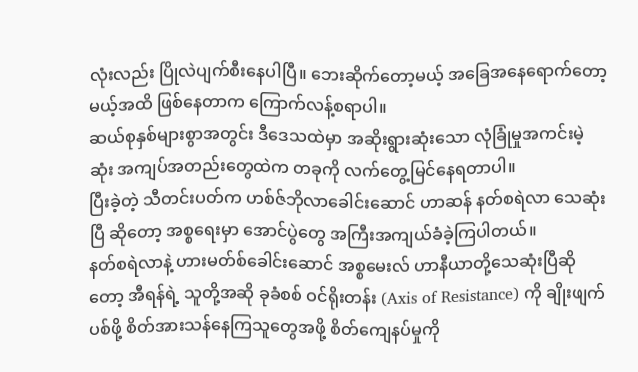လုံးလည်း ပြိုလဲပျက်စီးနေပါပြီ။ ဘေးဆိုက်တော့မယ့် အခြေအနေရောက်တော့မယ့်အထိ ဖြစ်နေတာက ကြောက်လန့်စရာပါ။
ဆယ်စုနှစ်များစွာအတွင်း ဒီဒေသထဲမှာ အဆိုးရွားဆုံးသော လုံခြုံမှုအကင်းမဲ့ဆုံး အကျပ်အတည်းတွေထဲက တခုကို လက်တွေ့မြင်နေရတာပါ။
ပြီးခဲ့တဲ့ သီတင်းပတ်က ဟစ်ဇ်ဘိုလာခေါင်းဆောင် ဟာဆန် နတ်စရဲလာ သေဆုံးပြီ ဆိုတော့ အစ္စရေးမှာ အောင်ပွဲတွေ အကြီးအကျယ်ခံခဲ့ကြပါတယ်။
နတ်စရဲလာနဲ့ ဟားမတ်စ်ခေါင်းဆောင် အစ္စမေးလ် ဟာနီယာတို့သေဆုံးပြီဆိုတော့ အီရန်ရဲ့ သူတို့အဆို ခုခံစစ် ဝင်ရိုးတန်း (Axis of Resistance) ကို ချိုးဖျက်ပစ်ဖို့ စိတ်အားသန်နေကြသူတွေအဖို့ စိတ်ကျေနပ်မှုကို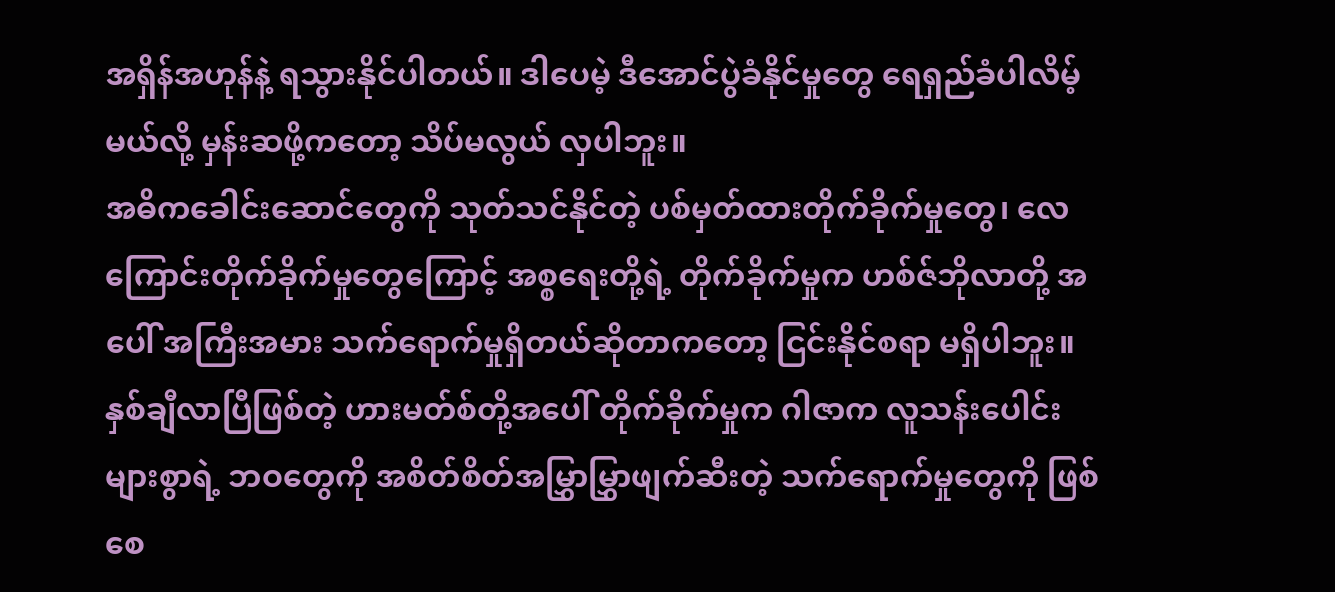အရှိန်အဟုန်နဲ့ ရသွားနိုင်ပါတယ်။ ဒါပေမဲ့ ဒီအောင်ပွဲခံနိုင်မှုတွေ ရေရှည်ခံပါလိမ့်မယ်လို့ မှန်းဆဖို့ကတော့ သိပ်မလွယ် လှပါဘူး။
အဓိကခေါင်းဆောင်တွေကို သုတ်သင်နိုင်တဲ့ ပစ်မှတ်ထားတိုက်ခိုက်မှုတွေ၊ လေကြောင်းတိုက်ခိုက်မှုတွေကြောင့် အစ္စရေးတို့ရဲ့ တိုက်ခိုက်မှုက ဟစ်ဇ်ဘိုလာတို့ အပေါ် အကြီးအမား သက်ရောက်မှုရှိတယ်ဆိုတာကတော့ ငြင်းနိုင်စရာ မရှိပါဘူး။
နှစ်ချီလာပြီဖြစ်တဲ့ ဟားမတ်စ်တို့အပေါ် တိုက်ခိုက်မှုက ဂါဇာက လူသန်းပေါင်း များစွာရဲ့ ဘဝတွေကို အစိတ်စိတ်အမြွှာမြွှာဖျက်ဆီးတဲ့ သက်ရောက်မှုတွေကို ဖြစ်စေ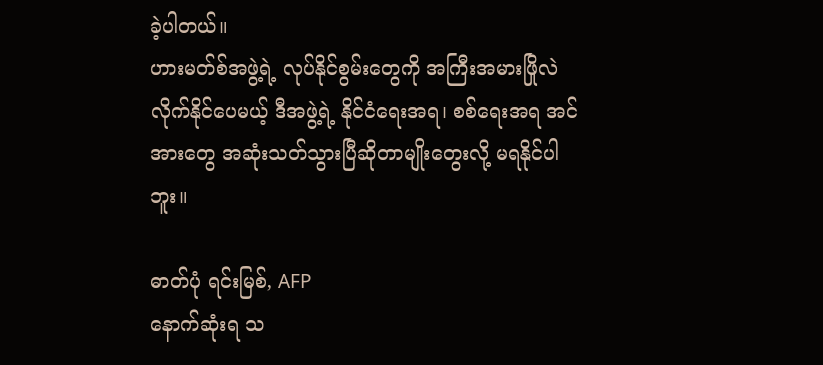ခဲ့ပါတယ်။
ဟားမတ်စ်အဖွဲ့ရဲ့ လုပ်နိုင်စွမ်းတွေကို အကြီးအမားဖြိုလဲလိုက်နိုင်ပေမယ့် ဒီအဖွဲ့ရဲ့ နိုင်ငံရေးအရ၊ စစ်ရေးအရ အင်အားတွေ အဆုံးသတ်သွားပြီဆိုတာမျိုးတွေးလို့ မရနိုင်ပါဘူး။

ဓာတ်ပုံ ရင်းမြစ်, AFP
နောက်ဆုံးရ သ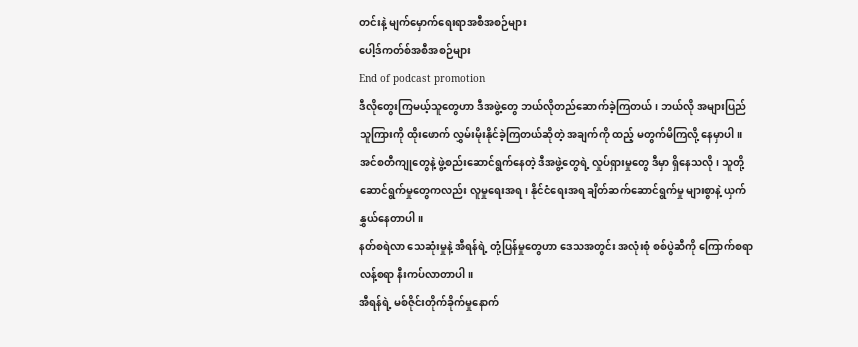တင်းနဲ့ မျက်မှောက်ရေးရာအစီအစဉ်များ
ပေါ့ဒ်ကတ်စ်အစီအစဉ်များ
End of podcast promotion
ဒီလိုတွေးကြမယ့်သူတွေဟာ ဒီအဖွဲ့တွေ ဘယ်လိုတည်ဆောက်ခဲ့ကြတယ်၊ ဘယ်လို အများပြည်သူကြားကို ထိုးဖောက် လွှမ်းမိုးနိုင်ခဲ့ကြတယ်ဆိုတဲ့ အချက်ကို ထည့် မတွက်မိကြလို့ နေမှာပါ။ အင်စတီကျုတွေနဲ့ ဖွဲ့စည်းဆောင်ရွက်နေတဲ့ ဒီအဖွဲ့တွေရဲ့ လှုပ်ရှားမှုတွေ ဒီမှာ ရှိနေသလို၊ သူတို့ ဆောင်ရွက်မှုတွေကလည်း လူမှုရေးအရ၊ နိုင်ငံရေးအရ ချိတ်ဆက်ဆောင်ရွက်မှု များစွာနဲ့ ယှက်နွှယ်နေတာပါ။
နတ်စရဲလာ သေဆုံးမှုနဲ့ အီရန်ရဲ့ တုံ့ပြန်မှုတွေဟာ ဒေသအတွင်း အလုံးစုံ စစ်ပွဲဆီကို ကြောက်စရာလန့်စရာ နီးကပ်လာတာပါ။
အီရန်ရဲ့ မစ်ဇိုင်းတိုက်ခိုက်မှုနောက်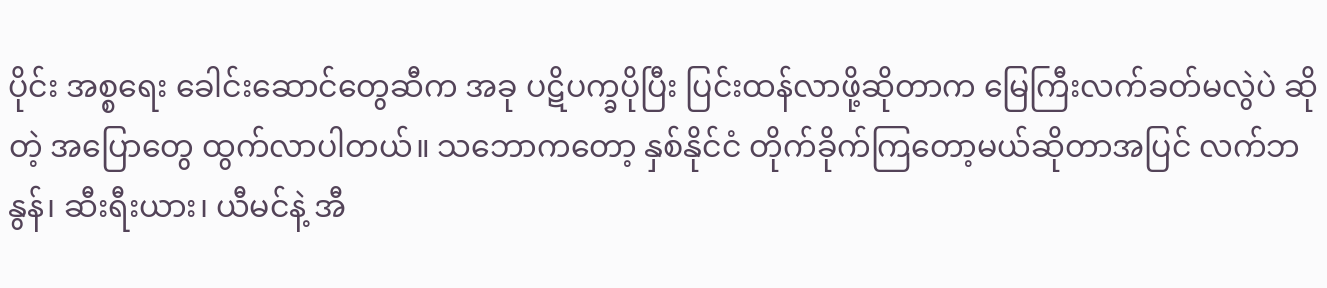ပိုင်း အစ္စရေး ခေါင်းဆောင်တွေဆီက အခု ပဋိပက္ခပိုပြီး ပြင်းထန်လာဖို့ဆိုတာက မြေကြီးလက်ခတ်မလွဲပဲ ဆိုတဲ့ အပြောတွေ ထွက်လာပါတယ်။ သဘောကတော့ နှစ်နိုင်ငံ တိုက်ခိုက်ကြတော့မယ်ဆိုတာအပြင် လက်ဘနွန်၊ ဆီးရီးယား၊ ယီမင်နဲ့ အီ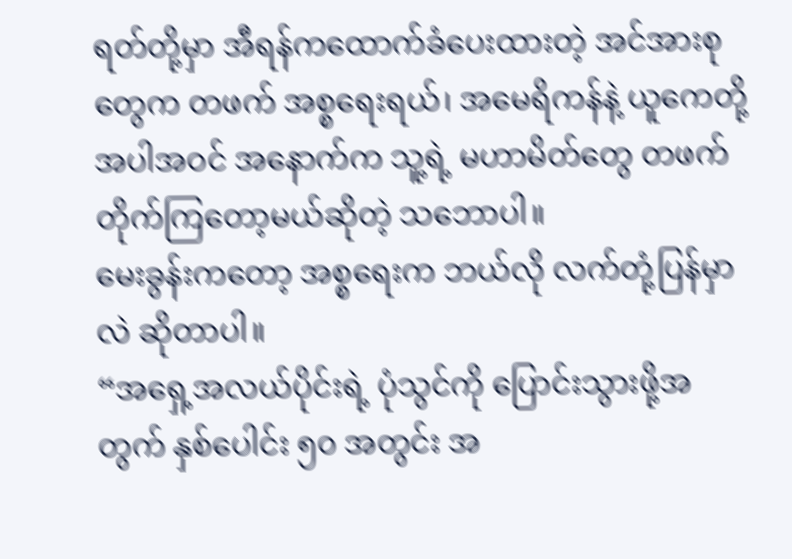ရတ်တို့မှာ အီရန်ကထောက်ခံပေးထားတဲ့ အင်အားစုတွေက တဖက် အစ္စရေးရယ်၊ အမေရိကန်နဲ့ ယူကေတို့အပါအဝင် အနောက်က သူ့ရဲ့ မဟာမိတ်တွေ တဖက် တိုက်ကြတော့မယ်ဆိုတဲ့ သဘောပါ။
မေးခွန်းကတော့ အစ္စရေးက ဘယ်လို လက်တုံ့ပြန်မှာလဲ ဆိုတာပါ။
“အရှေ့အလယ်ပိုင်းရဲ့ ပုံသွင်ကို ပြောင်းသွားဖို့အတွက် နှစ်ပေါင်း ၅၀ အတွင်း အ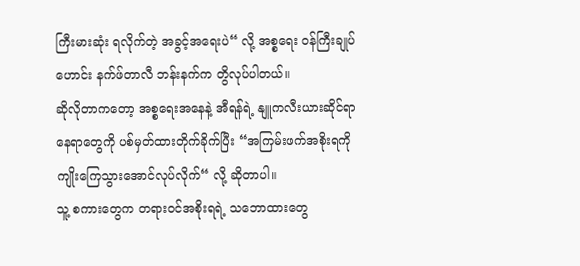ကြီးမားဆုံး ရလိုက်တဲ့ အခွင့်အရေးပဲ“ လို့ အစ္စရေး ဝန်ကြီးချုပ်ဟောင်း နက်ဖ်တာလီ ဘန်းနက်က တွိလုပ်ပါတယ်။
ဆိုလိုတာကတော့ အစ္စရေးအနေနဲ့ အီရန်ရဲ့ နျူကလီးယားဆိုင်ရာနေရာတွေကို ပစ်မှတ်ထားတိုက်ခိုက်ပြီး “အကြမ်းဖက်အစိုးရကို ကျိုးကြေသွားအောင်လုပ်လိုက်“ လို့ ဆိုတာပါ။
သူ့ စကားတွေက တရားဝင်အစိုးရရဲ့ သဘောထားတွေ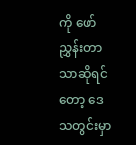ကို ဖော်ညွှန်းတာသာဆိုရင်တော့ ဒေသတွင်းမှာ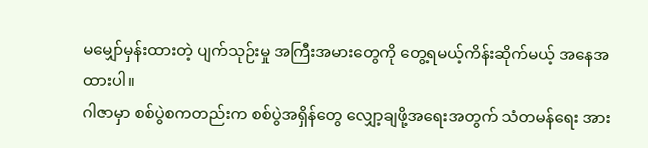မမျှော်မှန်းထားတဲ့ ပျက်သုဉ်းမှု အကြီးအမားတွေကို တွေ့ရမယ့်ကိန်းဆိုက်မယ့် အနေအထားပါ။
ဂါဇာမှာ စစ်ပွဲစကတည်းက စစ်ပွဲအရှိန်တွေ လျှော့ချဖို့အရေးအတွက် သံတမန်ရေး အား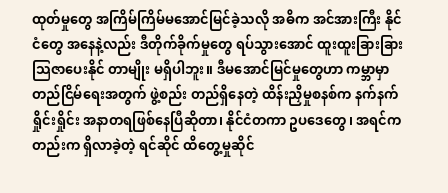ထုတ်မှုတွေ အကြိမ်ကြိမ်မအောင်မြင်ခဲ့သလို အဓိက အင်အားကြီး နိုင်ငံတွေ အနေနဲ့လည်း ဒီတိုက်ခိုက်မှုတွေ ရပ်သွားအောင် ထူးထူးခြားခြား သြဇာပေးနိုင် တာမျိုး မရှိပါဘူး။ ဒီမအောင်မြင်မှုတွေဟာ ကမ္ဘာမှာ တည်ငြိမ်ရေးအတွက် ဖွဲ့စည်း တည်ရှိနေတဲ့ ထိန်းညှိမှုစနစ်က နက်နက်ရှိုင်းရှိုင်း အနာတရဖြစ်နေပြီဆိုတာ၊ နိုင်ငံတကာ ဥပဒေတွေ၊ အရင်ကတည်းက ရှိလာခဲ့တဲ့ ရင်ဆိုင် ထိတွေ့မှုဆိုင်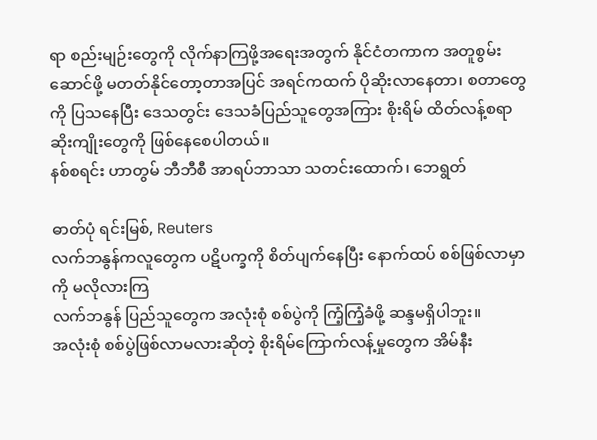ရာ စည်းမျဉ်းတွေကို လိုက်နာကြဖို့အရေးအတွက် နိုင်ငံတကာက အတူစွမ်းဆောင်ဖို့ မတတ်နိုင်တော့တာအပြင် အရင်ကထက် ပိုဆိုးလာနေတာ၊ စတာတွေကို ပြသနေပြီး ဒေသတွင်း ဒေသခံပြည်သူတွေအကြား စိုးရိမ် ထိတ်လန့်စရာ ဆိုးကျိုးတွေကို ဖြစ်နေစေပါတယ်။
နစ်စရင်း ဟာတွမ် ဘီဘီစီ အာရပ်ဘာသာ သတင်းထောက်၊ ဘေရွတ်

ဓာတ်ပုံ ရင်းမြစ်, Reuters
လက်ဘနွန်ကလူတွေက ပဋိပက္ခကို စိတ်ပျက်နေပြီး နောက်ထပ် စစ်ဖြစ်လာမှာကို မလိုလားကြ
လက်ဘနွန် ပြည်သူတွေက အလုံးစုံ စစ်ပွဲကို ကြံ့ကြံ့ခံဖို့ ဆန္ဒမရှိပါဘူး။
အလုံးစုံ စစ်ပွဲဖြစ်လာမလားဆိုတဲ့ စိုးရိမ်ကြောက်လန့်မှုတွေက အိမ်နီး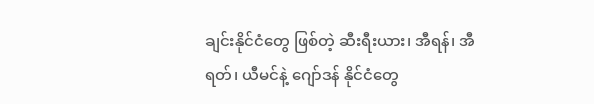ချင်းနိုင်ငံတွေ ဖြစ်တဲ့ ဆီးရီးယား၊ အီရန်၊ အီရတ်၊ ယီမင်နဲ့ ဂျော်ဒန် နိုင်ငံတွေ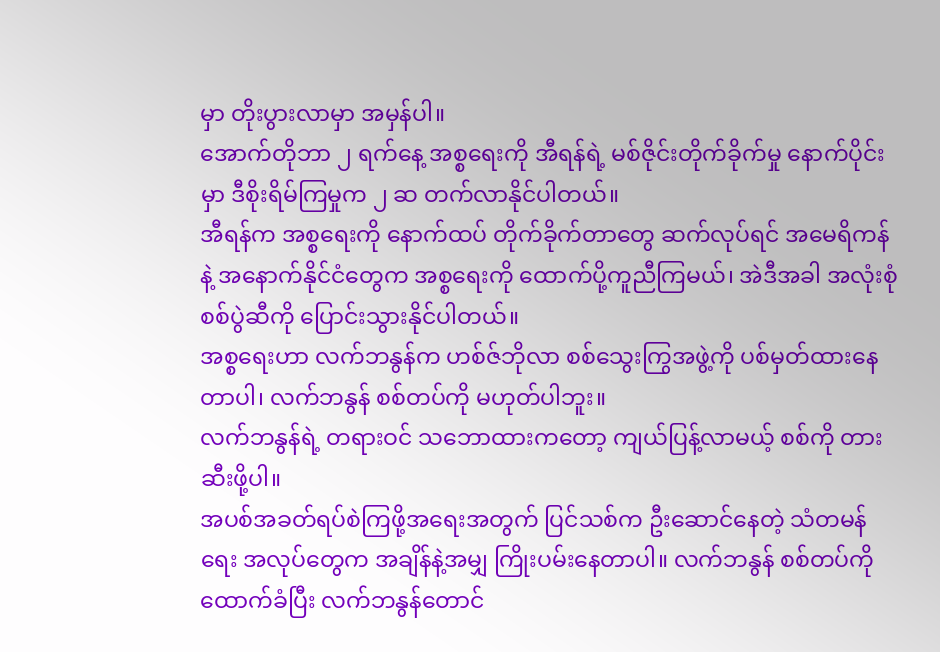မှာ တိုးပွားလာမှာ အမှန်ပါ။
အောက်တိုဘာ ၂ ရက်နေ့ အစ္စရေးကို အီရန်ရဲ့ မစ်ဇိုင်းတိုက်ခိုက်မှု နောက်ပိုင်းမှာ ဒီစိုးရိမ်ကြမှုက ၂ ဆ တက်လာနိုင်ပါတယ်။
အီရန်က အစ္စရေးကို နောက်ထပ် တိုက်ခိုက်တာတွေ ဆက်လုပ်ရင် အမေရိကန်နဲ့ အနောက်နိုင်ငံတွေက အစ္စရေးကို ထောက်ပို့ကူညီကြမယ်၊ အဲဒီအခါ အလုံးစုံ စစ်ပွဲဆီကို ပြောင်းသွားနိုင်ပါတယ်။
အစ္စရေးဟာ လက်ဘနွန်က ဟစ်ဇ်ဘိုလာ စစ်သွေးကြွအဖွဲ့ကို ပစ်မှတ်ထားနေတာပါ၊ လက်ဘနွန် စစ်တပ်ကို မဟုတ်ပါဘူး။
လက်ဘနွန်ရဲ့ တရားဝင် သဘောထားကတော့ ကျယ်ပြန့်လာမယ့် စစ်ကို တားဆီးဖို့ပါ။
အပစ်အခတ်ရပ်စဲကြဖို့အရေးအတွက် ပြင်သစ်က ဦးဆောင်နေတဲ့ သံတမန်ရေး အလုပ်တွေက အချိန်နဲ့အမျှ ကြိုးပမ်းနေတာပါ။ လက်ဘနွန် စစ်တပ်ကို ထောက်ခံပြီး လက်ဘနွန်တောင်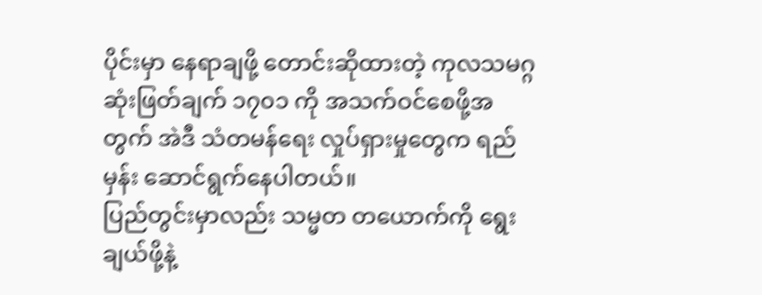ပိုင်းမှာ နေရာချဖို့ တောင်းဆိုထားတဲ့ ကုလသမဂ္ဂ ဆုံးဖြတ်ချက် ၁၇၀၁ ကို အသက်ဝင်စေဖို့အတွက် အဲဒီ သံတမန်ရေး လှုပ်ရှားမှုတွေက ရည်မှန်း ဆောင်ရွက်နေပါတယ်။
ပြည်တွင်းမှာလည်း သမ္မတ တယောက်ကို ရွေးချယ်ဖို့နဲ့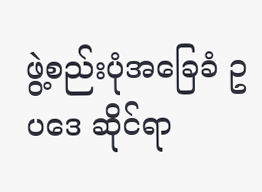ဖွဲ့စည်းပုံအခြေခံ ဥပဒေ ဆိုင်ရာ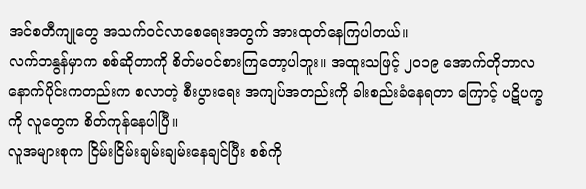အင်စတီကျုတွေ အသက်ဝင်လာစေရေးအတွက် အားထုတ်နေကြပါတယ်။
လက်ဘနွန်မှာက စစ်ဆိုတာကို စိတ်မဝင်စားကြတော့ပါဘူး။ အထူးသဖြင့် ၂၀၁၉ အောက်တိုဘာလနောက်ပိုင်းကတည်းက စလာတဲ့ စီးပွားရေး အကျပ်အတည်းကို ခါးစည်းခံနေရတာ ကြောင့် ပဋိပက္ခကို လူတွေက စိတ်ကုန်နေပါပြီ။
လူအများစုက ငြိမ်းငြိမ်းချမ်းချမ်းနေချင်ပြီး စစ်ကို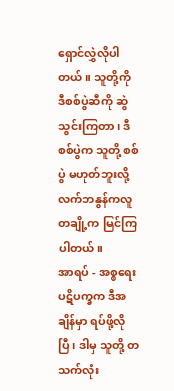ရှောင်လွှဲလိုပါတယ်။ သူတို့ကို ဒီစစ်ပွဲဆီကို ဆွဲသွင်းကြတာ၊ ဒီစစ်ပွဲက သူတို့ စစ်ပွဲ မဟုတ်ဘူးလို့ လက်ဘနွန်ကလူ တချို့က မြင်ကြပါတယ်။
အာရပ် - အစ္စရေး ပဋိပက္ခက ဒီအချိန်မှာ ရပ်ဖို့လိုပြီ၊ ဒါမှ သူတို့ တသက်လုံး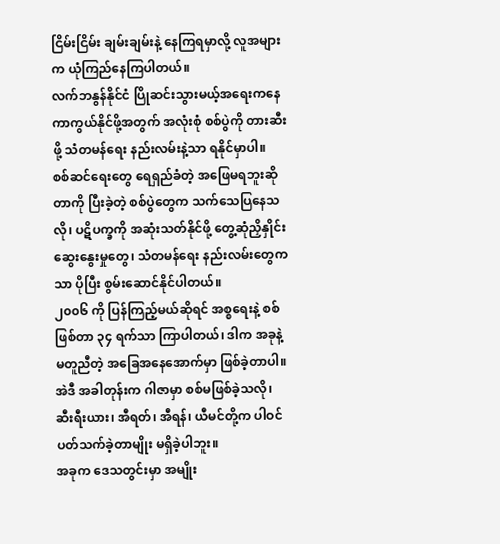ငြိမ်းငြိမ်း ချမ်းချမ်းနဲ့ နေကြရမှာလို့ လူအများက ယုံကြည်နေကြပါတယ်။
လက်ဘနွန်နိုင်ငံ ပြိုဆင်းသွားမယ့်အရေးကနေ ကာကွယ်နိုင်ဖို့အတွက် အလုံးစုံ စစ်ပွဲကို တားဆီးဖို့ သံတမန်ရေး နည်းလမ်းနဲ့သာ ရနိုင်မှာပါ။
စစ်ဆင်ရေးတွေ ရေရှည်ခံတဲ့ အဖြေမရဘူးဆိုတာကို ပြီးခဲ့တဲ့ စစ်ပွဲတွေက သက်သေပြနေသလို၊ ပဋိပက္ခကို အဆုံးသတ်နိုင်ဖို့ တွေ့ဆုံညှိနှိုင်းဆွေးနွေးမှုတွေ၊ သံတမန်ရေး နည်းလမ်းတွေကသာ ပိုပြီး စွမ်းဆောင်နိုင်ပါတယ်။
၂၀၀၆ ကို ပြန်ကြည့်မယ်ဆိုရင် အစ္စရေးနဲ့ စစ်ဖြစ်တာ ၃၄ ရက်သာ ကြာပါတယ်၊ ဒါက အခုနဲ့ မတူညီတဲ့ အခြေအနေအောက်မှာ ဖြစ်ခဲ့တာပါ။ အဲဒီ အခါတုန်းက ဂါဇာမှာ စစ်မဖြစ်ခဲ့သလို၊ ဆီးရီးယား၊ အီရတ်၊ အီရန်၊ ယီမင်တို့က ပါဝင်ပတ်သက်ခဲ့တာမျိုး မရှိခဲ့ပါဘူး။
အခုက ဒေသတွင်းမှာ အမျိုး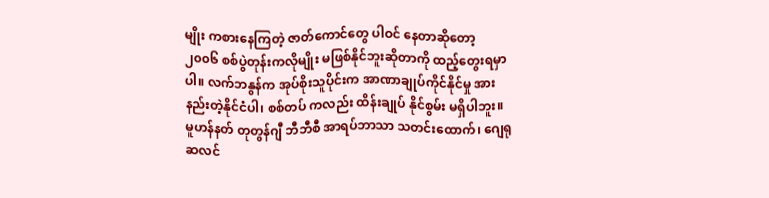မျိုး ကစားနေကြတဲ့ ဇာတ်ကောင်တွေ ပါဝင် နေတာဆိုတော့ ၂၀၀၆ စစ်ပွဲတုန်းကလိုမျိုး မဖြစ်နိုင်ဘူးဆိုတာကို ထည့်တွေးရမှာပါ။ လက်ဘနွန်က အုပ်စိုးသူပိုင်းက အာဏာချုပ်ကိုင်နိုင်မှု အားနည်းတဲ့နိုင်ငံပါ၊ စစ်တပ် ကလည်း ထိန်းချုပ် နိုင်စွမ်း မရှိပါဘူး။
မူဟန်နတ် တုတွန်ဂျီ ဘီဘီစီ အာရပ်ဘာသာ သတင်းထောက်၊ ဂျေရုဆလင်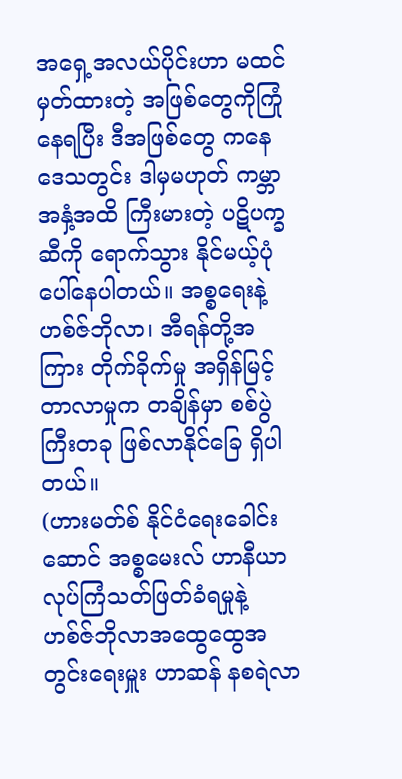အရှေ့အလယ်ပိုင်းဟာ မထင်မှတ်ထားတဲ့ အဖြစ်တွေကိုကြုံနေရပြီး ဒီအဖြစ်တွေ ကနေ ဒေသတွင်း ဒါမှမဟုတ် ကမ္ဘာအနှံ့အထိ ကြီးမားတဲ့ ပဋိပက္ခဆီကို ရောက်သွား နိုင်မယ့်ပုံ ပေါ်နေပါတယ်။ အစ္စရေးနဲ့ ဟစ်ဇ်ဘိုလာ၊ အီရန်တို့အကြား တိုက်ခိုက်မှု အရှိန်မြင့်တာလာမှုက တချိန်မှာ စစ်ပွဲကြီးတခု ဖြစ်လာနိုင်ခြေ ရှိပါတယ်။
(ဟားမတ်စ် နိုင်ငံရေးခေါင်းဆောင် အစ္စမေးလ် ဟာနီယာ လုပ်ကြံသတ်ဖြတ်ခံရမှုနဲ့ ဟစ်ဇ်ဘိုလာအထွေထွေအတွင်းရေးမှူး ဟာဆန် နစရဲလာ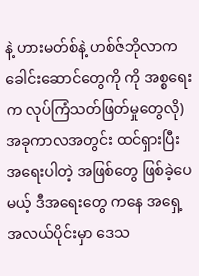နဲ့ ဟားမတ်စ်နဲ့ ဟစ်ဇ်ဘိုလာက ခေါင်းဆောင်တွေကို ကို အစ္စရေးက လုပ်ကြံသတ်ဖြတ်မှုတွေလို) အခုကာလအတွင်း ထင်ရှားပြီး အရေးပါတဲ့ အဖြစ်တွေ ဖြစ်ခဲ့ပေမယ့် ဒီအရေးတွေ ကနေ အရှေ့အလယ်ပိုင်းမှာ ဒေသ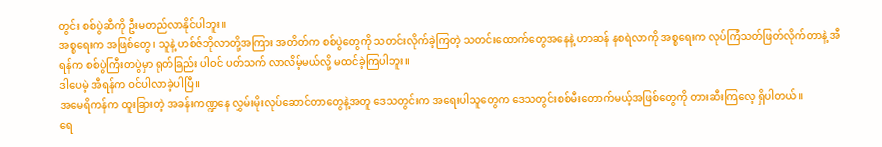တွင်း စစ်ပွဲဆီကို ဦးမတည်လာနိုင်ပါဘူး။
အစ္စရေးက အဖြစ်တွေ၊ သူနဲ့ ဟစ်ဇ်ဘိုလာတို့အကြား အတိတ်က စစ်ပွဲတွေကို သတင်းလိုက်ခဲ့ကြတဲ့ သတင်းထောက်တွေအနေနဲ့ ဟာဆန် နစရဲလာကို အစ္စရေးက လုပ်ကြံသတ်ဖြတ်လိုက်တာနဲ့ အီရန်က စစ်ပွဲကြီးတပွဲမှာ ရုတ်ခြည်း ပါဝင် ပတ်သက် လာလိမ့်မယ်လို့ မထင်ခဲ့ကြပါဘူး။
ဒါပေမဲ့ အီရန်က ဝင်ပါလာခဲ့ပါပြီ။
အမေရိကန်က ထူးခြားတဲ့ အခန်းကဏ္ဍနေ လွှမ်းမိုးလုပ်ဆောင်တာတွေနဲ့အတူ ဒေသတွင်းက အရေးပါသူတွေက ဒေသတွင်းစစ်မီးတောက်မယ့်အဖြစ်တွေကို တားဆီးကြလေ့ ရှိပါတယ်။
ရေ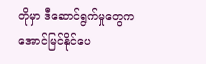တိုမှာ ဒီဆောင်ရွက်မှုတွေက အောင်မြင်နိုင်ပေ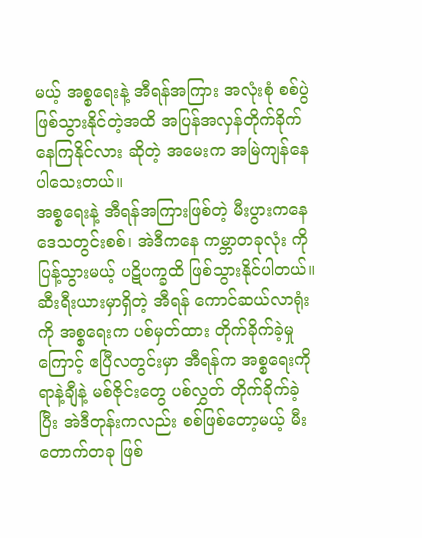မယ့် အစ္စရေးနဲ့ အီရန်အကြား အလုံးစုံ စစ်ပွဲဖြစ်သွားနိုင်တဲ့အထိ အပြန်အလှန်တိုက်ခိုက်နေကြနိုင်လား ဆိုတဲ့ အမေးက အမြဲကျန်နေပါသေးတယ်။
အစ္စရေးနဲ့ အီရန်အကြားဖြစ်တဲ့ မီးပွားကနေ ဒေသတွင်းစစ်၊ အဲဒီကနေ ကမ္ဘာတခုလုံး ကို ပြန့်သွားမယ့် ပဋိပက္ခထိ ဖြစ်သွားနိုင်ပါတယ်။
ဆီးရီးယားမှာရှိတဲ့ အီရန် ကောင်ဆယ်လာရုံးကို အစ္စရေးက ပစ်မှတ်ထား တိုက်ခိုက်ခဲ့မှုကြောင့် ဧပြီလတွင်းမှာ အီရန်က အစ္စရေးကို ရာနဲ့ချီနဲ့ မစ်ဇိုင်းတွေ ပစ်လွှတ် တိုက်ခိုက်ခဲ့ပြီး အဲဒီတုန်းကလည်း စစ်ဖြစ်တော့မယ့် မီးတောက်တခု ဖြစ်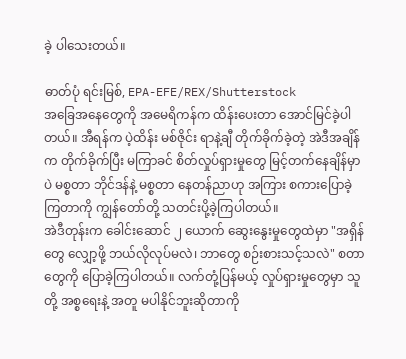ခဲ့ ပါသေးတယ်။

ဓာတ်ပုံ ရင်းမြစ်, EPA-EFE/REX/Shutterstock
အခြေအနေတွေကို အမေရိကန်က ထိန်းပေးတာ အောင်မြင်ခဲ့ပါတယ်။ အီရန်က ပဲ့ထိန်း မစ်ဇိုင်း ရာနဲ့ချီ တိုက်ခိုက်ခဲ့တဲ့ အဲဒီအချိန်က တိုက်ခိုက်ပြီး မကြာခင် စိတ်လှုပ်ရှားမှုတွေ မြင့်တက်နေချိန်မှာပဲ မစ္စတာ ဘိုင်ဒန်နဲ့ မစ္စတာ နေတန်ညာဟု အကြား စကားပြောခဲ့ကြတာကို ကျွန်တော်တို့ သတင်းပို့ခဲ့ကြပါတယ်။
အဲဒီတုန်းက ခေါင်းဆောင် ၂ ယောက် ဆွေးနွေးမှုတွေထဲမှာ "အရှိန်တွေ လျှော့ဖို့ ဘယ်လိုလုပ်မလဲ၊ ဘာတွေ စဉ်းစားသင့်သလဲ" စတာတွေကို ပြောခဲ့ကြပါတယ်။ လက်တုံ့ပြန်မယ့် လှုပ်ရှားမှုတွေမှာ သူတို့ အစ္စရေးနဲ့ အတူ မပါနိုင်ဘူးဆိုတာကို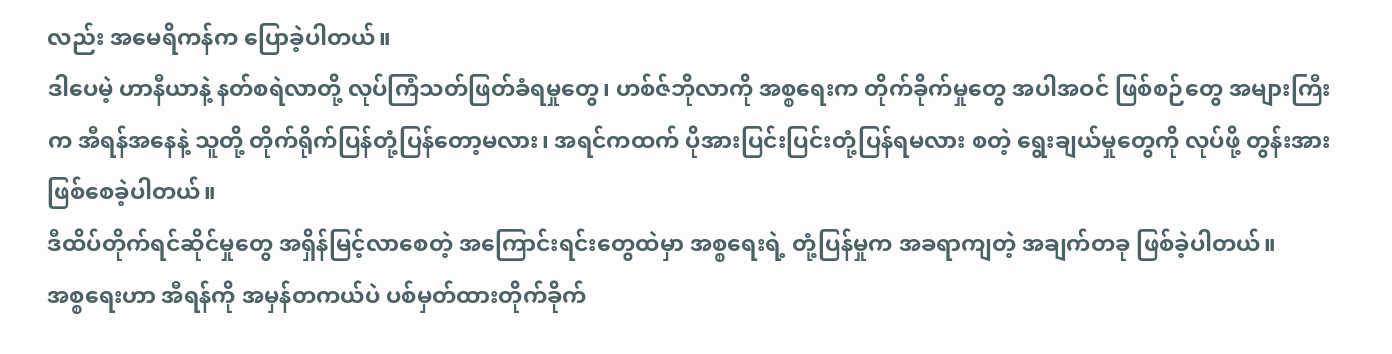လည်း အမေရိကန်က ပြောခဲ့ပါတယ်။
ဒါပေမဲ့ ဟာနီယာနဲ့ နတ်စရဲလာတို့ လုပ်ကြံသတ်ဖြတ်ခံရမှုတွေ၊ ဟစ်ဇ်ဘိုလာကို အစ္စရေးက တိုက်ခိုက်မှုတွေ အပါအဝင် ဖြစ်စဉ်တွေ အများကြီးက အီရန်အနေနဲ့ သူတို့ တိုက်ရိုက်ပြန်တုံ့ပြန်တော့မလား၊ အရင်ကထက် ပိုအားပြင်းပြင်းတုံ့ပြန်ရမလား စတဲ့ ရွေးချယ်မှုတွေကို လုပ်ဖို့ တွန်းအားဖြစ်စေခဲ့ပါတယ်။
ဒီထိပ်တိုက်ရင်ဆိုင်မှုတွေ အရှိန်မြင့်လာစေတဲ့ အကြောင်းရင်းတွေထဲမှာ အစ္စရေးရဲ့ တုံ့ပြန်မှုက အခရာကျတဲ့ အချက်တခု ဖြစ်ခဲ့ပါတယ်။
အစ္စရေးဟာ အီရန်ကို အမှန်တကယ်ပဲ ပစ်မှတ်ထားတိုက်ခိုက်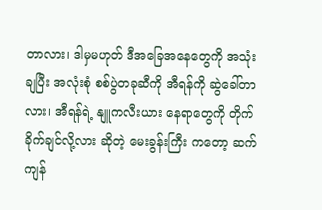တာလား၊ ဒါမှမဟုတ် ဒီအခြေအနေတွေကို အသုံးချပြီး အလုံးစုံ စစ်ပွဲတခုဆီကို အီရန်ကို ဆွဲခေါ်တာလား၊ အီရန်ရဲ့ နျူကလီးယား နေရာတွေကို တိုက်ခိုက်ချင်လို့လား ဆိုတဲ့ မေးခွန်းကြီး ကတော့ ဆက်ကျန်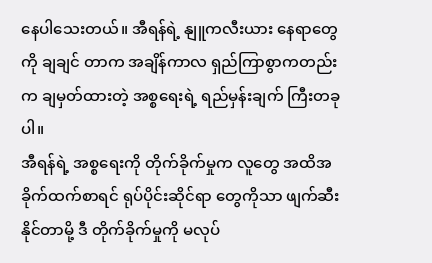နေပါသေးတယ်။ အီရန်ရဲ့ နျူကလီးယား နေရာတွေကို ချချင် တာက အချိန်ကာလ ရှည်ကြာစွာကတည်းက ချမှတ်ထားတဲ့ အစ္စရေးရဲ့ ရည်မှန်းချက် ကြီးတခုပါ။
အီရန်ရဲ့ အစ္စရေးကို တိုက်ခိုက်မှုက လူတွေ အထိအခိုက်ထက်စာရင် ရုပ်ပိုင်းဆိုင်ရာ တွေကိုသာ ဖျက်ဆီးနိုင်တာမို့ ဒီ တိုက်ခိုက်မှုကို မလုပ်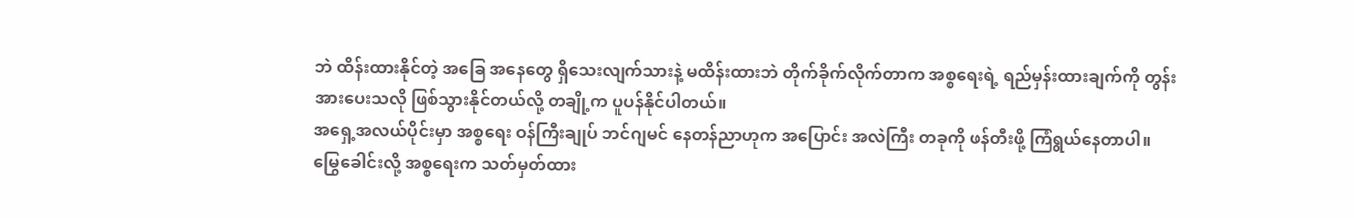ဘဲ ထိန်းထားနိုင်တဲ့ အခြေ အနေတွေ ရှိသေးလျက်သားနဲ့ မထိန်းထားဘဲ တိုက်ခိုက်လိုက်တာက အစ္စရေးရဲ့ ရည်မှန်းထားချက်ကို တွန်းအားပေးသလို ဖြစ်သွားနိုင်တယ်လို့ တချို့က ပူပန်နိုင်ပါတယ်။
အရှေ့အလယ်ပိုင်းမှာ အစ္စရေး ဝန်ကြီးချုပ် ဘင်ဂျမင် နေတန်ညာဟုက အပြောင်း အလဲကြီး တခုကို ဖန်တီးဖို့ ကြံရွယ်နေတာပါ။
မြွေခေါင်းလို့ အစ္စရေးက သတ်မှတ်ထား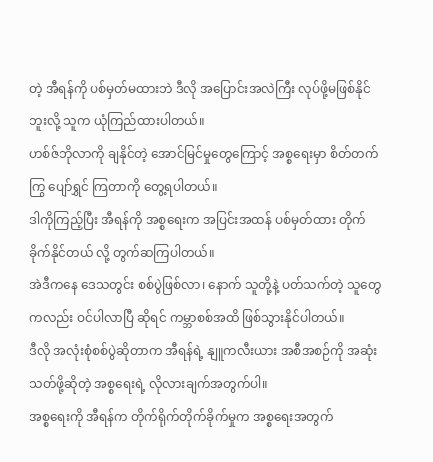တဲ့ အီရန်ကို ပစ်မှတ်မထားဘဲ ဒီလို အပြောင်းအလဲကြီး လုပ်ဖို့မဖြစ်နိုင်ဘူးလို့ သူက ယုံကြည်ထားပါတယ်။
ဟစ်ဇ်ဘိုလာကို ချနိုင်တဲ့ အောင်မြင်မှုတွေကြောင့် အစ္စရေးမှာ စိတ်တက်ကြွ ပျော်ရွှင် ကြတာကို တွေ့ရပါတယ်။
ဒါကိုကြည့်ပြီး အီရန်ကို အစ္စရေးက အပြင်းအထန် ပစ်မှတ်ထား တိုက်ခိုက်နိုင်တယ် လို့ တွက်ဆကြပါတယ်။
အဲဒီကနေ ဒေသတွင်း စစ်ပွဲဖြစ်လာ၊ နောက် သူတို့နဲ့ ပတ်သက်တဲ့ သူတွေကလည်း ဝင်ပါလာပြီ ဆိုရင် ကမ္ဘာစစ်အထိ ဖြစ်သွားနိုင်ပါတယ်။
ဒီလို အလုံးစုံစစ်ပွဲဆိုတာက အီရန်ရဲ့ နျူကလီးယား အစီအစဉ်ကို အဆုံးသတ်ဖို့ဆိုတဲ့ အစ္စရေးရဲ့ လိုလားချက်အတွက်ပါ။
အစ္စရေးကို အီရန်က တိုက်ရိုက်တိုက်ခိုက်မှုက အစ္စရေးအတွက်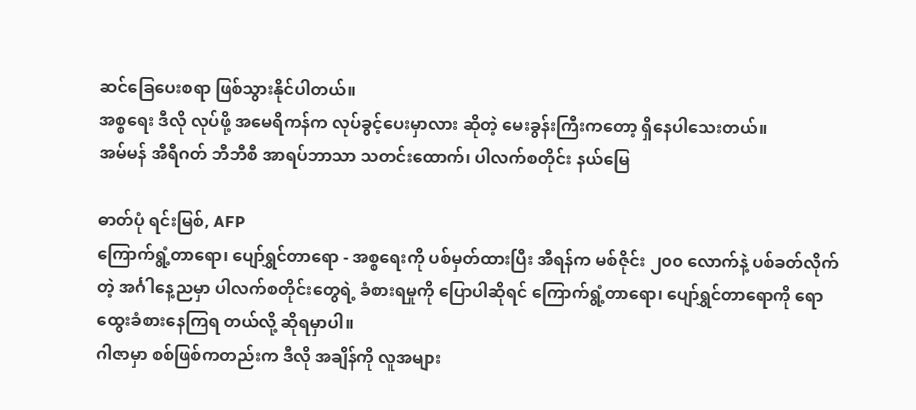ဆင်ခြေပေးစရာ ဖြစ်သွားနိုင်ပါတယ်။
အစ္စရေး ဒီလို လုပ်ဖို့ အမေရိကန်က လုပ်ခွင့်ပေးမှာလား ဆိုတဲ့ မေးခွန်းကြီးကတော့ ရှိနေပါသေးတယ်။
အမ်မန် အီရီဂတ် ဘီဘီစီ အာရပ်ဘာသာ သတင်းထောက်၊ ပါလက်စတိုင်း နယ်မြေ

ဓာတ်ပုံ ရင်းမြစ်, AFP
ကြောက်ရွံ့တာရော၊ ပျော်ရွှင်တာရော - အစ္စရေးကို ပစ်မှတ်ထားပြီး အီရန်က မစ်ဇိုင်း ၂၀၀ လောက်နဲ့ ပစ်ခတ်လိုက်တဲ့ အင်္ဂါနေ့ညမှာ ပါလက်စတိုင်းတွေရဲ့ ခံစားရမှုကို ပြောပါဆိုရင် ကြောက်ရွံ့တာရော၊ ပျော်ရွှင်တာရောကို ရောထွေးခံစားနေကြရ တယ်လို့ ဆိုရမှာပါ။
ဂါဇာမှာ စစ်ဖြစ်ကတည်းက ဒီလို အချိန်ကို လူအများ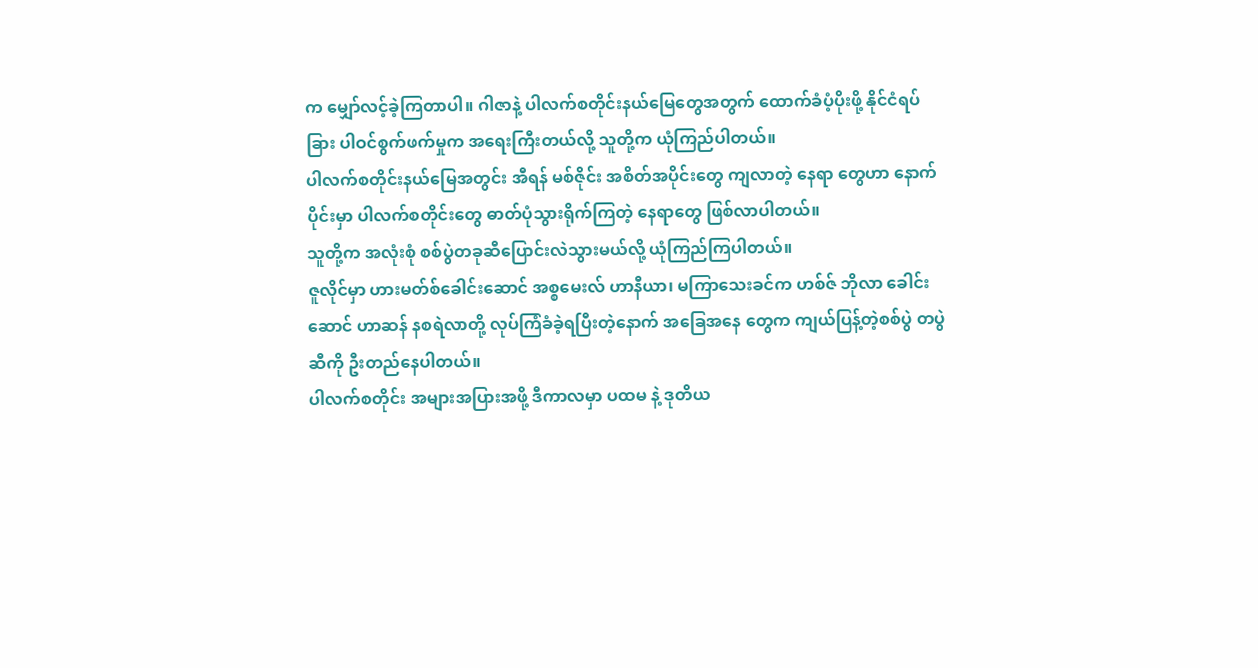က မျှော်လင့်ခဲ့ကြတာပါ။ ဂါဇာနဲ့ ပါလက်စတိုင်းနယ်မြေတွေအတွက် ထောက်ခံပံ့ပိုးဖို့ နိုင်ငံရပ်ခြား ပါဝင်စွက်ဖက်မှုက အရေးကြီးတယ်လို့ သူတို့က ယုံကြည်ပါတယ်။
ပါလက်စတိုင်းနယ်မြေအတွင်း အီရန် မစ်ဇိုင်း အစိတ်အပိုင်းတွေ ကျလာတဲ့ နေရာ တွေဟာ နောက်ပိုင်းမှာ ပါလက်စတိုင်းတွေ ဓာတ်ပုံသွားရိုက်ကြတဲ့ နေရာတွေ ဖြစ်လာပါတယ်။
သူတို့က အလုံးစုံ စစ်ပွဲတခုဆီပြောင်းလဲသွားမယ်လို့ ယုံကြည်ကြပါတယ်။
ဇူလိုင်မှာ ဟားမတ်စ်ခေါင်းဆောင် အစ္စမေးလ် ဟာနီယာ၊ မကြာသေးခင်က ဟစ်ဇ် ဘိုလာ ခေါင်းဆောင် ဟာဆန် နစရဲလာတို့ လုပ်ကြံခံခဲ့ရပြီးတဲ့နောက် အခြေအနေ တွေက ကျယ်ပြန့်တဲ့စစ်ပွဲ တပွဲဆီကို ဦးတည်နေပါတယ်။
ပါလက်စတိုင်း အများအပြားအဖို့ ဒီကာလမှာ ပထမ နဲ့ ဒုတိယ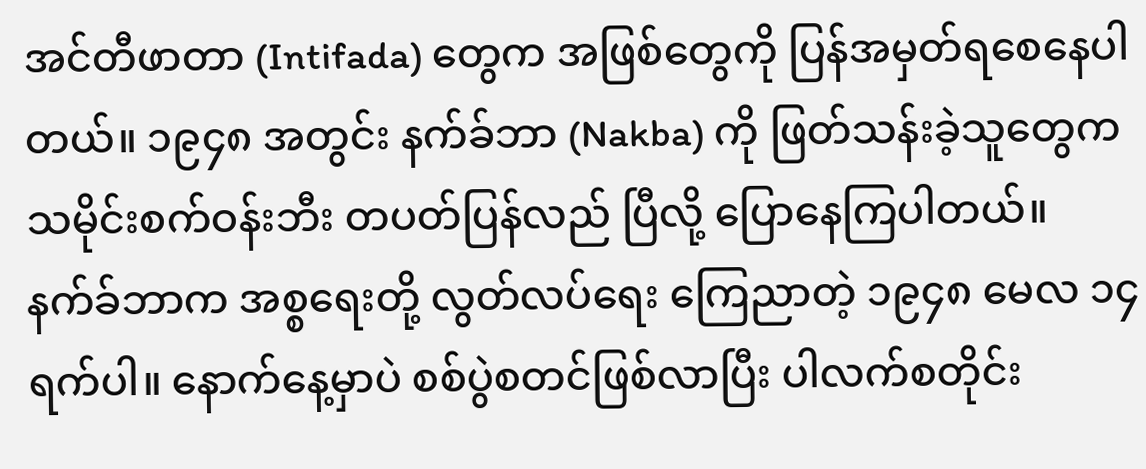အင်တီဖာတာ (Intifada) တွေက အဖြစ်တွေကို ပြန်အမှတ်ရစေနေပါတယ်။ ၁၉၄၈ အတွင်း နက်ခ်ဘာ (Nakba) ကို ဖြတ်သန်းခဲ့သူတွေက သမိုင်းစက်ဝန်းဘီး တပတ်ပြန်လည် ပြီလို့ ပြောနေကြပါတယ်။
နက်ခ်ဘာက အစ္စရေးတို့ လွတ်လပ်ရေး ကြေညာတဲ့ ၁၉၄၈ မေလ ၁၄ ရက်ပါ။ နောက်နေ့မှာပဲ စစ်ပွဲစတင်ဖြစ်လာပြီး ပါလက်စတိုင်း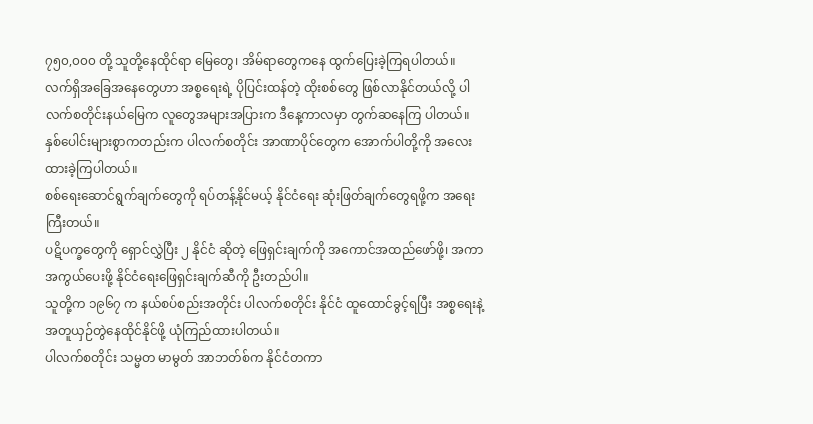၇၅၀,၀၀၀ တို့ သူတို့နေထိုင်ရာ မြေတွေ၊ အိမ်ရာတွေကနေ ထွက်ပြေးခဲ့ကြရပါတယ်။
လက်ရှိအခြေအနေတွေဟာ အစ္စရေးရဲ့ ပိုပြင်းထန်တဲ့ ထိုးစစ်တွေ ဖြစ်လာနိုင်တယ်လို့ ပါလက်စတိုင်းနယ်မြေက လူတွေအများအပြားက ဒီနေ့ကာလမှာ တွက်ဆနေကြ ပါတယ်။
နှစ်ပေါင်းများစွာကတည်းက ပါလက်စတိုင်း အာဏာပိုင်တွေက အောက်ပါတို့ကို အလေးထားခဲ့ကြပါတယ်။
စစ်ရေးဆောင်ရွက်ချက်တွေကို ရပ်တန့်နိုင်မယ့် နိုင်ငံရေး ဆုံးဖြတ်ချက်တွေရဖို့က အရေးကြီးတယ်။
ပဋိပက္ခတွေကို ရှောင်လွှဲပြီး ၂ နိုင်ငံ ဆိုတဲ့ ဖြေရှင်းချက်ကို အကောင်အထည်ဖော်ဖို့၊ အကာအကွယ်ပေးဖို့ နိုင်ငံရေးဖြေရှင်းချက်ဆီကို ဦးတည်ပါ။
သူတို့က ၁၉၆၇ က နယ်စပ်စည်းအတိုင်း ပါလက်စတိုင်း နိုင်ငံ ထူထောင်ခွင့်ရပြီး အစ္စရေးနဲ့ အတူယှဉ်တွဲနေထိုင်နိုင်ဖို့ ယုံကြည်ထားပါတယ်။
ပါလက်စတိုင်း သမ္မတ မာမွတ် အာဘတ်စ်က နိုင်ငံတကာ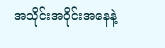အသိုင်းအဝိုင်းအနေနဲ့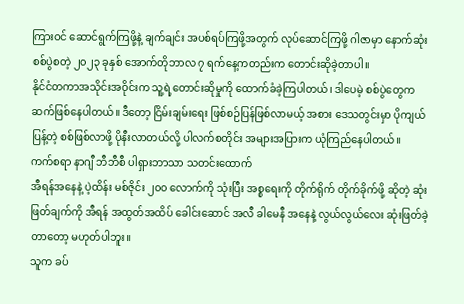ကြားဝင် ဆောင်ရွက်ကြဖို့နဲ့ ချက်ချင်း အပစ်ရပ်ကြဖို့အတွက် လုပ်ဆောင်ကြဖို့ ဂါဇာမှာ နောက်ဆုံးစစ်ပွဲစတဲ့ ၂၀၂၃ ခုနှစ် အောက်တိုဘာလ ၇ ရက်နေ့ကတည်းက တောင်းဆိုခဲ့တာပါ။
နိုင်ငံတကာအသိုင်းအဝိုင်းက သူ့ရဲ့တောင်းဆိုမှုကို ထောက်ခံခဲ့ကြပါတယ်၊ ဒါပေမဲ့ စစ်ပွဲတွေက ဆက်ဖြစ်နေပါတယ်။ ဒီတော့ ငြိမ်းချမ်းရေး ဖြစ်စဉ်ပြန်ဖြစ်လာမယ့် အစား ဒေသတွင်းမှာ ပိုကျယ်ပြန့်တဲ့ စစ်ဖြစ်လာဖို့ ပိုနီးလာတယ်လို့ ပါလက်စတိုင်း အများအပြားက ယုံကြည်နေပါတယ်။
ကက်စရာ နာဂျီ ဘီဘီစီ ပါရှားဘာသာ သတင်းထောက်
အီရန်အနေနဲ့ ပဲ့ထိန်း မစ်ဇိုင်း ၂၀၀ လောက်ကို သုံးပြီး အစ္စရေးကို တိုက်ရိုက် တိုက်ခိုက်ဖို့ ဆိုတဲ့ ဆုံးဖြတ်ချက်ကို အီရန် အထွတ်အထိပ် ခေါင်းဆောင် အလီ ခါမေနီ အနေနဲ့ လွယ်လွယ်လေး ဆုံးဖြတ်ခဲ့တာတော့ မဟုတ်ပါဘူး။
သူက ခပ်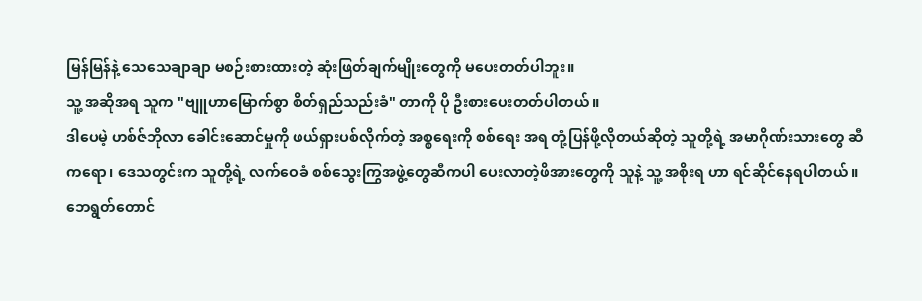မြန်မြန်နဲ့ သေသေချာချာ မစဉ်းစားထားတဲ့ ဆုံးဖြတ်ချက်မျိုးတွေကို မပေးတတ်ပါဘူး။
သူ့ အဆိုအရ သူက "ဗျူဟာမြောက်စွာ စိတ်ရှည်သည်းခံ" တာကို ပို ဦးစားပေးတတ်ပါတယ်။
ဒါပေမဲ့ ဟစ်ဇ်ဘိုလာ ခေါင်းဆောင်မှုကို ဖယ်ရှားပစ်လိုက်တဲ့ အစ္စရေးကို စစ်ရေး အရ တုံ့ပြန်ဖို့လိုတယ်ဆိုတဲ့ သူတို့ရဲ့ အမာဂိုဏ်းသားတွေ ဆီကရော၊ ဒေသတွင်းက သူတို့ရဲ့ လက်ဝေခံ စစ်သွေးကြွအဖွဲ့တွေဆီကပါ ပေးလာတဲ့ဖိအားတွေကို သူနဲ့ သူ့ အစိုးရ ဟာ ရင်ဆိုင်နေရပါတယ်။
ဘေရွတ်တောင်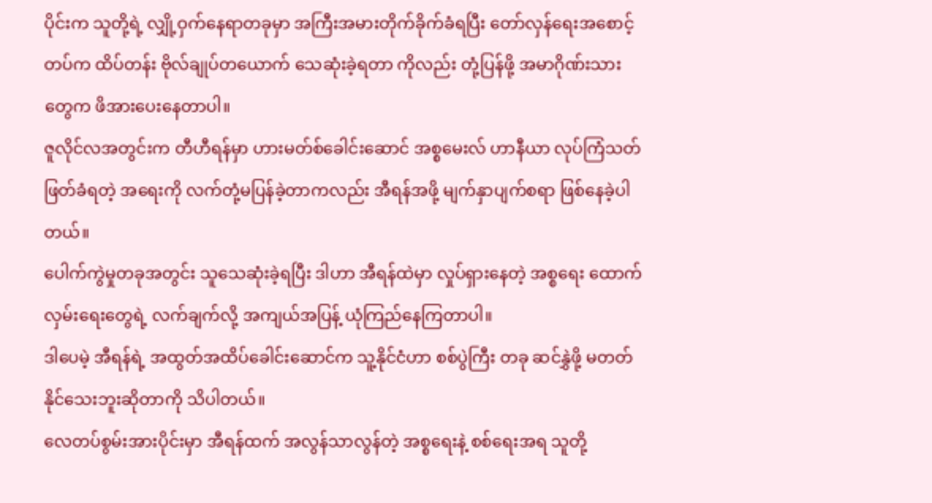ပိုင်းက သူတို့ရဲ့ လျှို့ဝှက်နေရာတခုမှာ အကြီးအမားတိုက်ခိုက်ခံရပြီး တော်လှန်ရေးအစောင့်တပ်က ထိပ်တန်း ဗိုလ်ချုပ်တယောက် သေဆုံးခဲ့ရတာ ကိုလည်း တုံ့ပြန်ဖို့ အမာဂိုဏ်းသားတွေက ဖိအားပေးနေတာပါ။
ဇူလိုင်လအတွင်းက တီဟီရန်မှာ ဟားမတ်စ်ခေါင်းဆောင် အစ္စမေးလ် ဟာနီယာ လုပ်ကြံသတ်ဖြတ်ခံရတဲ့ အရေးကို လက်တုံ့မပြန်ခဲ့တာကလည်း အီရန်အဖို့ မျက်နှာပျက်စရာ ဖြစ်နေခဲ့ပါတယ်။
ပေါက်ကွဲမှုတခုအတွင်း သူသေဆုံးခဲ့ရပြီး ဒါဟာ အီရန်ထဲမှာ လှုပ်ရှားနေတဲ့ အစ္စရေး ထောက်လှမ်းရေးတွေရဲ့ လက်ချက်လို့ အကျယ်အပြန့် ယုံကြည်နေကြတာပါ။
ဒါပေမဲ့ အီရန်ရဲ့ အထွတ်အထိပ်ခေါင်းဆောင်က သူ့နိုင်ငံဟာ စစ်ပွဲကြီး တခု ဆင်နွှဲဖို့ မတတ်နိုင်သေးဘူးဆိုတာကို သိပါတယ်။
လေတပ်စွမ်းအားပိုင်းမှာ အီရန်ထက် အလွန်သာလွန်တဲ့ အစ္စရေးနဲ့ စစ်ရေးအရ သူတို့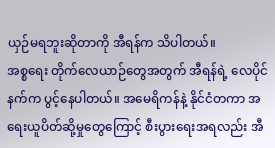ယှဉ်မရဘူးဆိုတာကို အီရန်က သိပါတယ်။
အစ္စရေး တိုက်လေယာဉ်တွေအတွက် အီရန်ရဲ့ လေပိုင်နက်က ပွင့်နေပါတယ်။ အမေရိကန်နဲ့ နိုင်ငံတကာ အရေးယူပိတ်ဆို့မှုတွေကြောင့် စီးပွားရေးအရလည်း အီ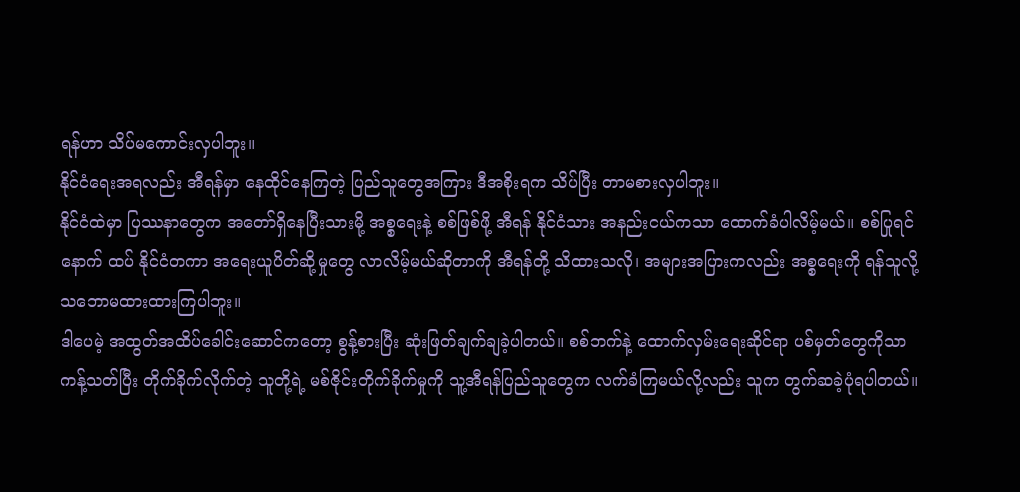ရန်ဟာ သိပ်မကောင်းလှပါဘူး။
နိုင်ငံရေးအရလည်း အီရန်မှာ နေထိုင်နေကြတဲ့ ပြည်သူတွေအကြား ဒီအစိုးရက သိပ်ပြီး တာမစားလှပါဘူး။
နိုင်ငံထဲမှာ ပြဿနာတွေက အတော်ရှိနေပြီးသားမို့ အစ္စရေးနဲ့ စစ်ဖြစ်ဖို့ အီရန် နိုင်ငံသား အနည်းငယ်ကသာ ထောက်ခံပါလိမ့်မယ်။ စစ်ပြုရင် နောက် ထပ် နိုင်ငံတကာ အရေးယူပိတ်ဆို့မှုတွေ လာလိမ့်မယ်ဆိုတာကို အီရန်တို့ သိထားသလို၊ အများအပြားကလည်း အစ္စရေးကို ရန်သူလို့ သဘောမထားထားကြပါဘူး။
ဒါပေမဲ့ အထွတ်အထိပ်ခေါင်းဆောင်ကတော့ စွန့်စားပြီး ဆုံးဖြတ်ချက်ချခဲ့ပါတယ်။ စစ်ဘက်နဲ့ ထောက်လှမ်းရေးဆိုင်ရာ ပစ်မှတ်တွေကိုသာ ကန့်သတ်ပြီး တိုက်ခိုက်လိုက်တဲ့ သူတို့ရဲ့ မစ်ဇိုင်းတိုက်ခိုက်မှုကို သူ့အီရန်ပြည်သူတွေက လက်ခံကြမယ်လို့လည်း သူက တွက်ဆခဲ့ပုံရပါတယ်။